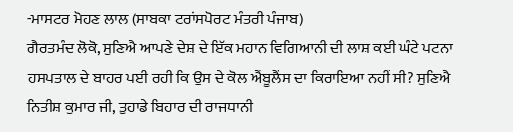-ਮਾਸਟਰ ਮੋਹਣ ਲਾਲ (ਸਾਬਕਾ ਟਰਾਂਸਪੋਰਟ ਮੰਤਰੀ ਪੰਜਾਬ)
ਗੈਰਤਮੰਦ ਲੋਕੋ, ਸੁਣਿਐ ਆਪਣੇ ਦੇਸ਼ ਦੇ ਇੱਕ ਮਹਾਨ ਵਿਗਿਆਨੀ ਦੀ ਲਾਸ਼ ਕਈ ਘੰਟੇ ਪਟਨਾ ਹਸਪਤਾਲ ਦੇ ਬਾਹਰ ਪਈ ਰਹੀ ਕਿ ਉਸ ਦੇ ਕੋਲ ਐਂਬੂਲੈਂਸ ਦਾ ਕਿਰਾਇਆ ਨਹੀਂ ਸੀ? ਸੁਣਿਐ ਨਿਤੀਸ਼ ਕੁਮਾਰ ਜੀ, ਤੁਹਾਡੇ ਬਿਹਾਰ ਦੀ ਰਾਜਧਾਨੀ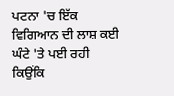ਪਟਨਾ 'ਚ ਇੱਕ ਵਿਗਿਆਨ ਦੀ ਲਾਸ਼ ਕਈ ਘੰਟੇ 'ਤੇ ਪਈ ਰਹੀ ਕਿਉਂਕਿ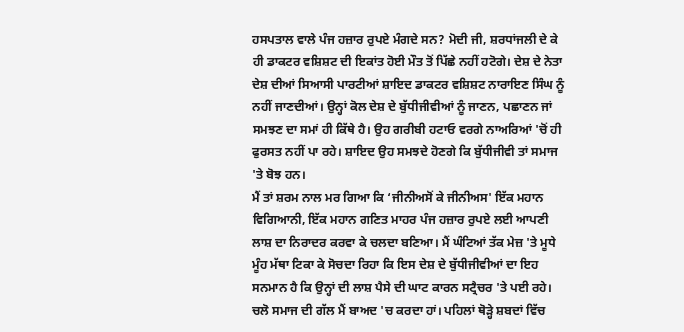ਹਸਪਤਾਲ ਵਾਲੇ ਪੰਜ ਹਜ਼ਾਰ ਰੁਪਏ ਮੰਗਦੇ ਸਨ? ਮੋਦੀ ਜੀ, ਸ਼ਰਧਾਂਜਲੀ ਦੇ ਕੇ ਹੀ ਡਾਕਟਰ ਵਸ਼ਿਸ਼ਟ ਦੀ ਇਕਾਂਤ ਹੋਈ ਮੌਤ ਤੋਂ ਪਿੱਛੇ ਨਹੀਂ ਹਟੋਗੇ। ਦੇਸ਼ ਦੇ ਨੇਤਾ ਦੇਸ਼ ਦੀਆਂ ਸਿਆਸੀ ਪਾਰਟੀਆਂ ਸ਼ਾਇਦ ਡਾਕਟਰ ਵਸ਼ਿਸ਼ਟ ਨਾਰਾਇਣ ਸਿੰਘ ਨੂੰ ਨਹੀਂ ਜਾਣਦੀਆਂ। ਉਨ੍ਹਾਂ ਕੋਲ ਦੇਸ਼ ਦੇ ਬੁੱਧੀਜੀਵੀਆਂ ਨੂੰ ਜਾਣਨ, ਪਛਾਣਨ ਜਾਂ ਸਮਝਣ ਦਾ ਸਮਾਂ ਹੀ ਕਿੱਥੇ ਹੈ। ਉਹ ਗਰੀਬੀ ਹਟਾਓ ਵਰਗੇ ਨਾਅਰਿਆਂ 'ਚੋਂ ਹੀ ਫੁਰਸਤ ਨਹੀਂ ਪਾ ਰਹੇ। ਸ਼ਾਇਦ ਉਹ ਸਮਝਦੇ ਹੋਣਗੇ ਕਿ ਬੁੱਧੀਜੀਵੀ ਤਾਂ ਸਮਾਜ 'ਤੇ ਬੋਝ ਹਨ।
ਮੈਂ ਤਾਂ ਸ਼ਰਮ ਨਾਲ ਮਰ ਗਿਆ ਕਿ ‘ਜੀਨੀਅਸੋਂ ਕੇ ਜੀਨੀਅਸ' ਇੱਕ ਮਹਾਨ ਵਿਗਿਆਨੀ, ਇੱਕ ਮਹਾਨ ਗਣਿਤ ਮਾਹਰ ਪੰਜ ਹਜ਼ਾਰ ਰੁਪਏ ਲਈ ਆਪਣੀ ਲਾਸ਼ ਦਾ ਨਿਰਾਦਰ ਕਰਵਾ ਕੇ ਚਲਦਾ ਬਣਿਆ। ਮੈਂ ਘੰਟਿਆਂ ਤੱਕ ਮੇਜ਼ 'ਤੇ ਮੂਧੇ ਮੂੰਹ ਮੱਥਾ ਟਿਕਾ ਕੇ ਸੋਚਦਾ ਰਿਹਾ ਕਿ ਇਸ ਦੇਸ਼ ਦੇ ਬੁੱਧੀਜੀਵੀਆਂ ਦਾ ਇਹ ਸਨਮਾਨ ਹੈ ਕਿ ਉਨ੍ਹਾਂ ਦੀ ਲਾਸ਼ ਪੈਸੇ ਦੀ ਘਾਟ ਕਾਰਨ ਸਟ੍ਰੈਚਰ 'ਤੇ ਪਈ ਰਹੇ।
ਚਲੋ ਸਮਾਜ ਦੀ ਗੱਲ ਮੈਂ ਬਾਅਦ 'ਚ ਕਰਦਾ ਹਾਂ। ਪਹਿਲਾਂ ਥੋੜ੍ਹੇ ਸ਼ਬਦਾਂ ਵਿੱਚ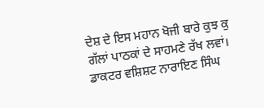ਦੇਸ਼ ਦੇ ਇਸ ਮਹਾਨ ਖੋਜੀ ਬਾਰੇ ਕੁਝ ਕੁ ਗੱਲਾਂ ਪਾਠਕਾਂ ਦੇ ਸਾਹਮਣੇ ਰੱਖ ਲਵਾਂ। ਡਾਕਟਰ ਵਸ਼ਿਸ਼ਟ ਨਾਰਾਇਣ ਸਿੰਘ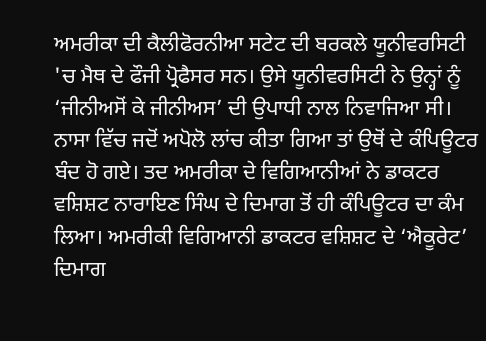ਅਮਰੀਕਾ ਦੀ ਕੈਲੀਫੋਰਨੀਆ ਸਟੇਟ ਦੀ ਬਰਕਲੇ ਯੂਨੀਵਰਸਿਟੀ 'ਚ ਮੈਥ ਦੇ ਫੌਜੀ ਪ੍ਰੋਫੈਸਰ ਸਨ। ਉਸੇ ਯੂਨੀਵਰਸਿਟੀ ਨੇ ਉਨ੍ਹਾਂ ਨੂੰ ‘ਜੀਨੀਅਸੋਂ ਕੇ ਜੀਨੀਅਸ’ ਦੀ ਉਪਾਧੀ ਨਾਲ ਨਿਵਾਜਿਆ ਸੀ। ਨਾਸਾ ਵਿੱਚ ਜਦੋਂ ਅਪੋਲੋ ਲਾਂਚ ਕੀਤਾ ਗਿਆ ਤਾਂ ਉਥੋਂ ਦੇ ਕੰਪਿਊਟਰ ਬੰਦ ਹੋ ਗਏ। ਤਦ ਅਮਰੀਕਾ ਦੇ ਵਿਗਿਆਨੀਆਂ ਨੇ ਡਾਕਟਰ ਵਸ਼ਿਸ਼ਟ ਨਾਰਾਇਣ ਸਿੰਘ ਦੇ ਦਿਮਾਗ ਤੋਂ ਹੀ ਕੰਪਿਊਟਰ ਦਾ ਕੰਮ ਲਿਆ। ਅਮਰੀਕੀ ਵਿਗਿਆਨੀ ਡਾਕਟਰ ਵਸ਼ਿਸ਼ਟ ਦੇ ‘ਐਕੂਰੇਟ’ ਦਿਮਾਗ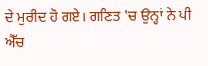ਦੇ ਮੁਰੀਦ ਹੋ ਗਏ। ਗਣਿਤ 'ਚ ਉਨ੍ਹਾਂ ਨੇ ਪੀ ਐੱਚ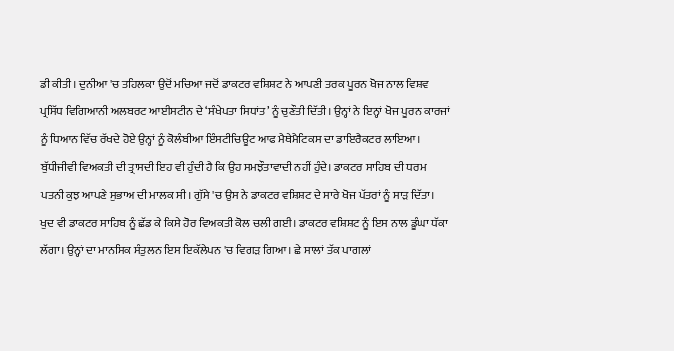ਡੀ ਕੀਤੀ। ਦੁਨੀਆ 'ਚ ਤਹਿਲਕਾ ਉਦੋਂ ਮਚਿਆ ਜਦੋਂ ਡਾਕਟਰ ਵਸ਼ਿਸ਼ਟ ਨੇ ਆਪਣੀ ਤਰਕ ਪੂਰਨ ਖੋਜ ਨਾਲ ਵਿਸ਼ਵ ਪ੍ਰਸਿੱਧ ਵਿਗਿਆਨੀ ਅਲਬਰਟ ਆਈਸਟੀਨ ਦੇ ‘ਸੰਖੇਪਤਾ ਸਿਧਾਂਤ’ ਨੂੰ ਚੁਣੌਤੀ ਦਿੱਤੀ। ਉਨ੍ਹਾਂ ਨੇ ਇਨ੍ਹਾਂ ਖੋਜ ਪੂਰਨ ਕਾਰਜਾਂ ਨੂੰ ਧਿਆਨ ਵਿੱਚ ਰੱਖਦੇ ਹੋਏ ਉਨ੍ਹਾਂ ਨੂੰ ਕੋਲੰਬੀਆ ਇੰਸਟੀਚਿਊਟ ਆਫ ਮੈਥੇਮੈਟਿਕਸ ਦਾ ਡਾਇਰੈਕਟਰ ਲਾਇਆ।
ਬੁੱਧੀਜੀਵੀ ਵਿਅਕਤੀ ਦੀ ਤ੍ਰਾਸਦੀ ਇਹ ਵੀ ਹੁੰਦੀ ਹੈ ਕਿ ਉਹ ਸਮਝੌਤਾਵਾਦੀ ਨਹੀਂ ਹੁੰਦੇ। ਡਾਕਟਰ ਸਾਹਿਬ ਦੀ ਧਰਮ ਪਤਨੀ ਕੁਝ ਆਪਣੇ ਸੁਭਾਅ ਦੀ ਮਾਲਕ ਸੀ। ਗੁੱਸੇ 'ਚ ਉਸ ਨੇ ਡਾਕਟਰ ਵਸ਼ਿਸ਼ਟ ਦੇ ਸਾਰੇ ਖੋਜ ਪੱਤਰਾਂ ਨੂੰ ਸਾੜ ਦਿੱਤਾ। ਖੁਦ ਵੀ ਡਾਕਟਰ ਸਾਹਿਬ ਨੂੰ ਛੱਡ ਕੇ ਕਿਸੇ ਹੋਰ ਵਿਅਕਤੀ ਕੋਲ ਚਲੀ ਗਈ। ਡਾਕਟਰ ਵਸ਼ਿਸ਼ਟ ਨੂੰ ਇਸ ਨਾਲ ਡੂੰਘਾ ਧੱਕਾ ਲੱਗਾ। ਉਨ੍ਹਾਂ ਦਾ ਮਾਨਸਿਕ ਸੰਤੁਲਨ ਇਸ ਇਕੱਲੇਪਨ 'ਚ ਵਿਗੜ ਗਿਆ। ਛੇ ਸਾਲਾਂ ਤੱਕ ਪਾਗਲਾਂ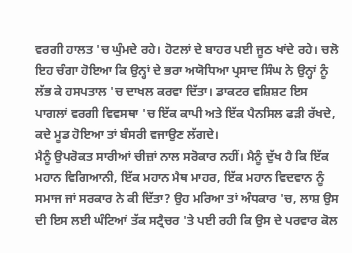ਵਰਗੀ ਹਾਲਤ 'ਚ ਘੁੰਮਦੇ ਰਹੇ। ਹੋਟਲਾਂ ਦੇ ਬਾਹਰ ਪਈ ਜੂਠ ਖਾਂਦੇ ਰਹੇ। ਚਲੋ ਇਹ ਚੰਗਾ ਹੋਇਆ ਕਿ ਉਨ੍ਹਾਂ ਦੇ ਭਰਾ ਅਯੋਧਿਆ ਪ੍ਰਸਾਦ ਸਿੰਘ ਨੇ ਉਨ੍ਹਾਂ ਨੂੰ ਲੱਭ ਕੇ ਹਸਪਤਾਲ 'ਚ ਦਾਖਲ ਕਰਵਾ ਦਿੱਤਾ। ਡਾਕਟਰ ਵਸ਼ਿਸ਼ਟ ਇਸ ਪਾਗਲਾਂ ਵਰਗੀ ਵਿਵਸਥਾ 'ਚ ਇੱਕ ਕਾਪੀ ਅਤੇ ਇੱਕ ਪੈਨਸਿਲ ਫੜੀ ਰੱਖਦੇ, ਕਦੇ ਮੂਡ ਹੋਇਆ ਤਾਂ ਬੰਸਰੀ ਵਜਾਉਣ ਲੱਗਦੇ।
ਮੈਨੂੰ ਉਪਰੋਕਤ ਸਾਰੀਆਂ ਚੀਜ਼ਾਂ ਨਾਲ ਸਰੋਕਾਰ ਨਹੀਂ। ਮੈਨੂੰ ਦੁੱਖ ਹੈ ਕਿ ਇੱਕ ਮਹਾਨ ਵਿਗਿਆਨੀ, ਇੱਕ ਮਹਾਨ ਮੈਥ ਮਾਹਰ, ਇੱਕ ਮਹਾਨ ਵਿਦਵਾਨ ਨੂੰ ਸਮਾਜ ਜਾਂ ਸਰਕਾਰ ਨੇ ਕੀ ਦਿੱਤਾ? ਉਹ ਮਰਿਆ ਤਾਂ ਅੰਧਕਾਰ 'ਚ, ਲਾਸ਼ ਉਸ ਦੀ ਇਸ ਲਈ ਘੰਟਿਆਂ ਤੱਕ ਸਟ੍ਰੈਚਰ 'ਤੇ ਪਈ ਰਹੀ ਕਿ ਉਸ ਦੇ ਪਰਵਾਰ ਕੋਲ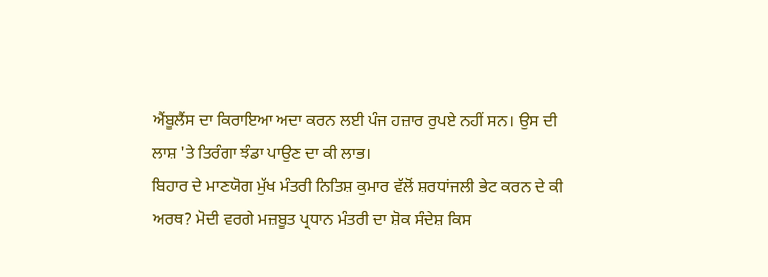ਐਂਬੂਲੈਂਸ ਦਾ ਕਿਰਾਇਆ ਅਦਾ ਕਰਨ ਲਈ ਪੰਜ ਹਜ਼ਾਰ ਰੁਪਏ ਨਹੀਂ ਸਨ। ਉਸ ਦੀ ਲਾਸ਼ 'ਤੇ ਤਿਰੰਗਾ ਝੰਡਾ ਪਾਉਣ ਦਾ ਕੀ ਲਾਭ।
ਬਿਹਾਰ ਦੇ ਮਾਣਯੋਗ ਮੁੱਖ ਮੰਤਰੀ ਨਿਤਿਸ਼ ਕੁਮਾਰ ਵੱਲੋਂ ਸ਼ਰਧਾਂਜਲੀ ਭੇਟ ਕਰਨ ਦੇ ਕੀ ਅਰਥ? ਮੋਦੀ ਵਰਗੇ ਮਜ਼ਬੂਤ ਪ੍ਰਧਾਨ ਮੰਤਰੀ ਦਾ ਸ਼ੋਕ ਸੰਦੇਸ਼ ਕਿਸ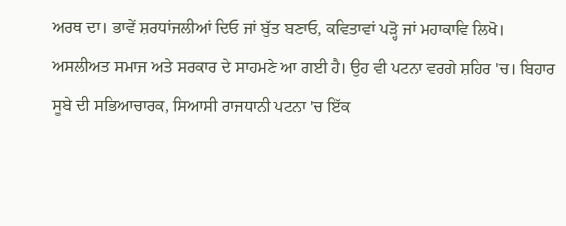ਅਰਥ ਦਾ। ਭਾਵੇਂ ਸ਼ਰਧਾਂਜਲੀਆਂ ਦਿਓ ਜਾਂ ਬੁੱਤ ਬਣਾਓ, ਕਵਿਤਾਵਾਂ ਪੜ੍ਹੋ ਜਾਂ ਮਹਾਕਾਵਿ ਲਿਖੋ। ਅਸਲੀਅਤ ਸਮਾਜ ਅਤੇ ਸਰਕਾਰ ਦੇ ਸਾਹਮਣੇ ਆ ਗਈ ਹੈ। ਉਹ ਵੀ ਪਟਨਾ ਵਰਗੇ ਸ਼ਹਿਰ 'ਚ। ਬਿਹਾਰ ਸੂਬੇ ਦੀ ਸਭਿਆਚਾਰਕ, ਸਿਆਸੀ ਰਾਜਧਾਨੀ ਪਟਨਾ 'ਚ ਇੱਕ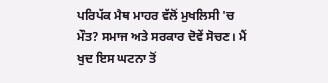ਪਰਿਪੱਕ ਮੈਥ ਮਾਹਰ ਵੱਲੋਂ ਮੁਖਲਿਸੀ 'ਚ ਮੌਤ? ਸਮਾਜ ਅਤੇ ਸਰਕਾਰ ਦੋਵੇਂ ਸੋਚਣ। ਮੈਂ ਖੁਦ ਇਸ ਘਟਨਾ ਤੋਂ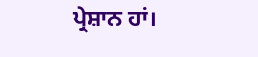ਪ੍ਰੇਸ਼ਾਨ ਹਾਂ।